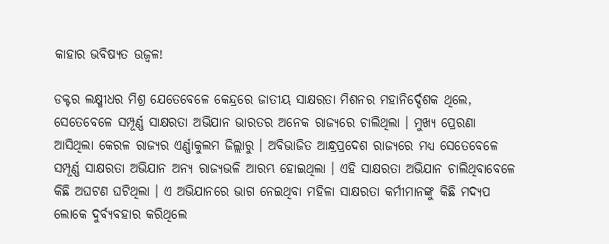କାହାର ଭବିଷ୍ୟତ ଉଜ୍ୱଳ!

ଡକ୍ଟର ଲକ୍ଷ୍ମୀଧର ମିଶ୍ର ଯେତେବେଳେ କେନ୍ଦ୍ରରେ ଜାତୀୟ ସାକ୍ଷରତା ମିଶନର ମହାନିର୍ଦ୍ଦେଶକ ଥିଲେ, ସେତେବେଳେ ସମ୍ପୂର୍ଣ୍ଣ ସାକ୍ଷରତା ଅଭିଯାନ ଭାରତର ଅନେକ ରାଜ୍ୟରେ ଚାଲିଥିଲା । ମୁଖ୍ୟ ପ୍ରେରଣା ଆସିଥିଲା କେରଳ ରାଜ୍ୟର ଏର୍ଣ୍ଣାକୁଲମ ଜିଲ୍ଲାରୁ । ଅବିଭାଜିତ ଆନ୍ଧ୍ରପ୍ରଦେଶ ରାଜ୍ୟରେ ମଧ୍ୟ ସେତେବେଳେ ସମ୍ପୂର୍ଣ୍ଣ ସାକ୍ଷରତା ଅଭିଯାନ ଅନ୍ୟ ରାଜ୍ୟଭଳି ଆରମ୍ଭ ହୋଇଥିଲା । ଏହି ସାକ୍ଷରତା ଅଭିଯାନ ଚାଲିଥିବାବେଳେ କିଛି ଅଘଟଣ ଘଟିଥିଲା । ଏ ଅଭିଯାନରେ ଭାଗ ନେଇଥିବା ମହିଳା ସାକ୍ଷରତା କର୍ମୀମାନଙ୍କୁ କିଛି ମଦ୍ୟପ ଲୋକେ ଦୁର୍ବ୍ୟବହାର କରିଥିଲେ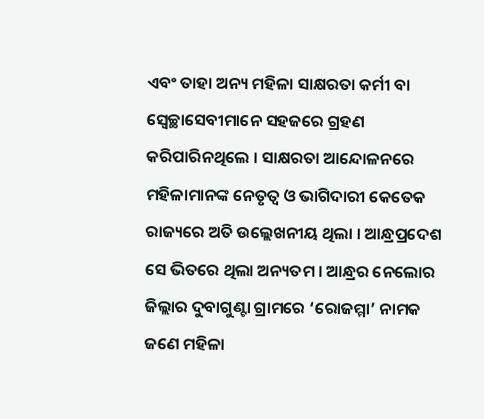ଏବଂ ତାହା ଅନ୍ୟ ମହିଳା ସାକ୍ଷରତା କର୍ମୀ ବା ସ୍ୱେଚ୍ଛାସେବୀମାନେ ସହଜରେ ଗ୍ରହଣ କରିପାରିନଥିଲେ । ସାକ୍ଷରତା ଆନ୍ଦୋଳନରେ ମହିଳାମାନଙ୍କ ନେତୃତ୍ୱ ଓ ଭାଗିଦାରୀ କେତେକ ରାଜ୍ୟରେ ଅତି ଉଲ୍ଲେଖନୀୟ ଥିଲା । ଆନ୍ଧ୍ରପ୍ରଦେଶ ସେ ଭିତରେ ଥିଲା ଅନ୍ୟତମ । ଆନ୍ଧ୍ରର ନେଲୋର ଜିଲ୍ଲାର ଦୁବାଗୁଣ୍ଟା ଗ୍ରାମରେ ‘ରୋଜମ୍ମା’ ନାମକ ଜଣେ ମହିଳା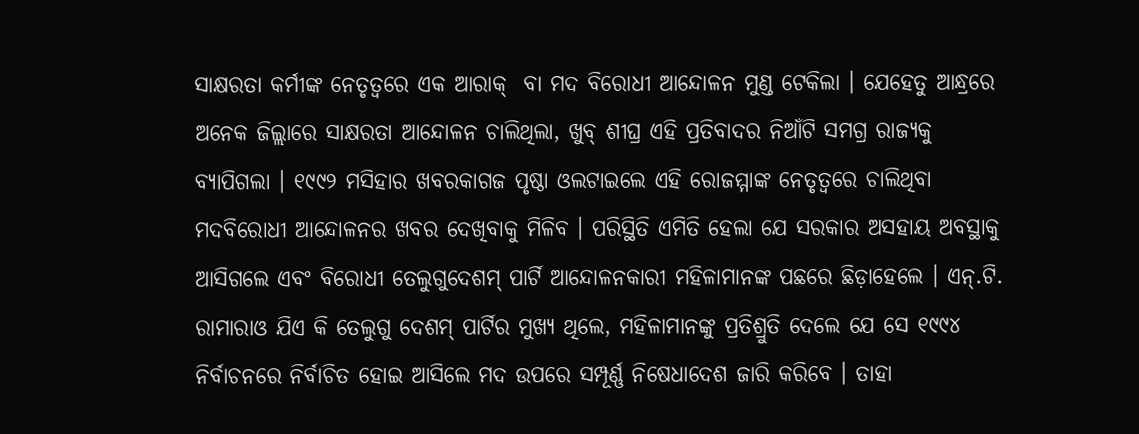ସାକ୍ଷରତା କର୍ମୀଙ୍କ ନେତୃତ୍ୱରେ ଏକ ଆରାକ୍  ବା ମଦ ବିରୋଧୀ ଆନ୍ଦୋଳନ ମୁଣ୍ଡ ଟେକିଲା । ଯେହେତୁ ଆନ୍ଧ୍ରରେ ଅନେକ ଜିଲ୍ଲାରେ ସାକ୍ଷରତା ଆନ୍ଦୋଳନ ଚାଲିଥିଲା, ଖୁବ୍ ଶୀଘ୍ର ଏହି ପ୍ରତିବାଦର ନିଆଁଟି ସମଗ୍ର ରାଜ୍ୟକୁ ବ୍ୟାପିଗଲା । ୧୯୯୨ ମସିହାର ଖବରକାଗଜ ପୃଷ୍ଠା ଓଲଟାଇଲେ ଏହି ରୋଜମ୍ମାଙ୍କ ନେତୃତ୍ୱରେ ଚାଲିଥିବା ମଦବିରୋଧୀ ଆନ୍ଦୋଳନର ଖବର ଦେଖିବାକୁ ମିଳିବ । ପରିସ୍ଥିତି ଏମିତି ହେଲା ଯେ ସରକାର ଅସହାୟ ଅବସ୍ଥାକୁ ଆସିଗଲେ ଏବଂ ବିରୋଧୀ ତେଲୁଗୁଦେଶମ୍ ପାର୍ଟି ଆନ୍ଦୋଳନକାରୀ ମହିଳାମାନଙ୍କ ପଛରେ ଛିଡ଼ାହେଲେ । ଏନ୍.ଟି. ରାମାରାଓ ଯିଏ କି ତେଲୁଗୁ ଦେଶମ୍ ପାର୍ଟିର ମୁଖ୍ୟ ଥିଲେ, ମହିଳାମାନଙ୍କୁ ପ୍ରତିଶ୍ରୁତି ଦେଲେ ଯେ ସେ ୧୯୯୪ ନିର୍ବାଚନରେ ନିର୍ବାଚିତ ହୋଇ ଆସିଲେ ମଦ ଉପରେ ସମ୍ପୂର୍ଣ୍ଣ ନିଷେଧାଦେଶ ଜାରି କରିବେ । ତାହା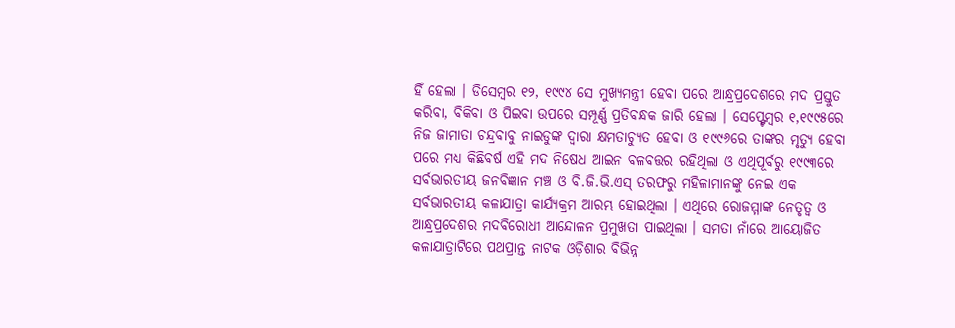ହିଁ ହେଲା । ଡିସେମ୍ବର ୧୨, ୧୯୯୪ ସେ ମୁଖ୍ୟମନ୍ତ୍ରୀ ହେବା ପରେ ଆନ୍ଧ୍ରପ୍ରଦେଶରେ ମଦ ପ୍ରସ୍ତୁତ କରିବା, ବିକିବା ଓ ପିଇବା ଉପରେ ସମ୍ପୂର୍ଣ୍ଣ ପ୍ରତିବନ୍ଧକ ଜାରି ହେଲା । ସେପ୍ଟ୍ଟେମ୍ବର ୧,୧୯୯୫ରେ ନିଜ ଜାମାତା ଚନ୍ଦ୍ରବାବୁ ନାଇଡୁଙ୍କ ଦ୍ୱାରା କ୍ଷମତାଚ୍ୟୁତ ହେବା ଓ ୧୯୯୬ରେ ତାଙ୍କର ମୃତ୍ୟୁ ହେବା ପରେ ମଧ୍ୟ କିଛିବର୍ଷ ଏହି ମଦ ନିଷେଧ ଆଇନ ବଳବତ୍ତର ରହିଥିଲା ଓ ଏଥିପୂର୍ବରୁ ୧୯୯୩ରେ ସର୍ବଭାରତୀୟ ଜନବିଜ୍ଞାନ ମଞ୍ଚ ଓ ବି.ଜି.ଭି.ଏସ୍ ତରଫରୁ ମହିଳାମାନଙ୍କୁ ନେଇ ଏକ ସର୍ବଭାରତୀୟ କଳାଯାତ୍ରା କାର୍ଯ୍ୟକ୍ରମ ଆରମ୍ଭ ହୋଇଥିଲା । ଏଥିରେ ରୋଜମ୍ମାଙ୍କ ନେତୃତ୍ୱ ଓ ଆନ୍ଧ୍ରପ୍ରଦେଶର ମଦବିରୋଧୀ ଆନ୍ଦୋଳନ ପ୍ରମୁଖତା ପାଇଥିଲା । ସମତା ନାଁରେ ଆୟୋଜିତ କଳାଯାତ୍ରାଟିରେ ପଥପ୍ରାନ୍ତ ନାଟକ ଓଡ଼ିଶାର ବିଭିନ୍ନ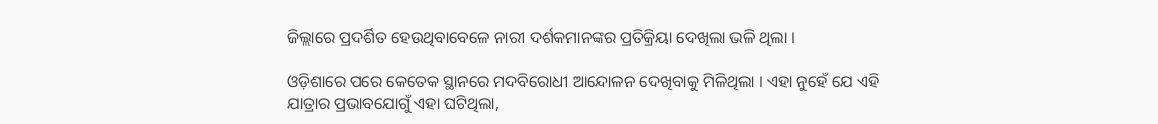ଜିଲ୍ଲାରେ ପ୍ରଦର୍ଶିତ ହେଉଥିବାବେଳେ ନାରୀ ଦର୍ଶକମାନଙ୍କର ପ୍ରତିକ୍ରିୟା ଦେଖିଲା ଭଳି ଥିଲା ।

ଓଡ଼ିଶାରେ ପରେ କେତେକ ସ୍ଥାନରେ ମଦବିରୋଧୀ ଆନ୍ଦୋଳନ ଦେଖିବାକୁ ମିଳିଥିଲା । ଏହା ନୁହେଁ ଯେ ଏହି ଯାତ୍ରାର ପ୍ରଭାବଯୋଗୁଁ ଏହା ଘଟିଥିଲା,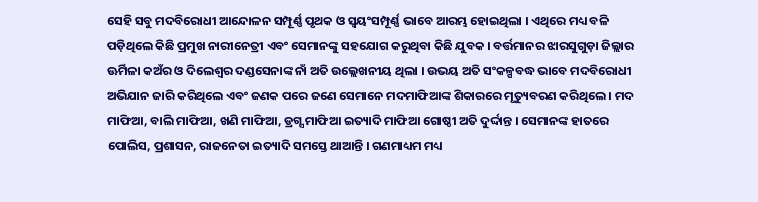ସେହି ସବୁ ମଦବିରୋଧୀ ଆନ୍ଦୋଳନ ସମ୍ପୂର୍ଣ୍ଣ ପୃଥକ ଓ ସ୍ୱୟଂସମ୍ପୂର୍ଣ୍ଣ ଭାବେ ଆରମ୍ଭ ହୋଇଥିଲା । ଏଥିରେ ମଧ୍ୟ ବଳି ପଡ଼ିଥିଲେ କିଛି ପ୍ରମୁଖ ନାରୀନେତ୍ରୀ ଏବଂ ସେମାନଙ୍କୁ ସହଯୋଗ କରୁଥିବା କିଛି ଯୁବକ । ବର୍ତ୍ତମାନର ଝାରସୁଗୁଡ଼ା ଜିଲ୍ଲାର ଊର୍ମିଳା କଅଁର ଓ ଦିଲେଶ୍ୱର ଦଣ୍ଡସେନାଙ୍କ ନାଁ ଅତି ଉଲ୍ଲେଖନୀୟ ଥିଲା । ଉଭୟ ଅତି ସଂକଳ୍ପବଦ୍ଧ ଭାବେ ମଦବିରୋଧୀ ଅଭିଯାନ ଜାରି କରିଥିଲେ ଏବଂ ଜଣକ ପରେ ଜଣେ ସେମାନେ ମଦମାଫିଆଙ୍କ ଶିକାରରେ ମୃତ୍ୟୁବରଣ କରିଥିଲେ । ମଦ ମାଫିଆ, ବାଲି ମାଫିଆ, ଖଣି ମାଫିଆ, ଡ୍ରଗ୍ସ ମାଫିଆ ଇତ୍ୟାଦି ମାଫିଆ ଗୋଷ୍ଠୀ ଅତି ଦୁର୍ଦ୍ଦାନ୍ତ । ସେମାନଙ୍କ ହାତରେ ପୋଲିସ, ପ୍ରଶାସନ, ରାଜନେତା ଇତ୍ୟାଦି ସମସ୍ତେ ଥାଆନ୍ତି । ଗଣମାଧ୍ୟମ ମଧ୍ୟ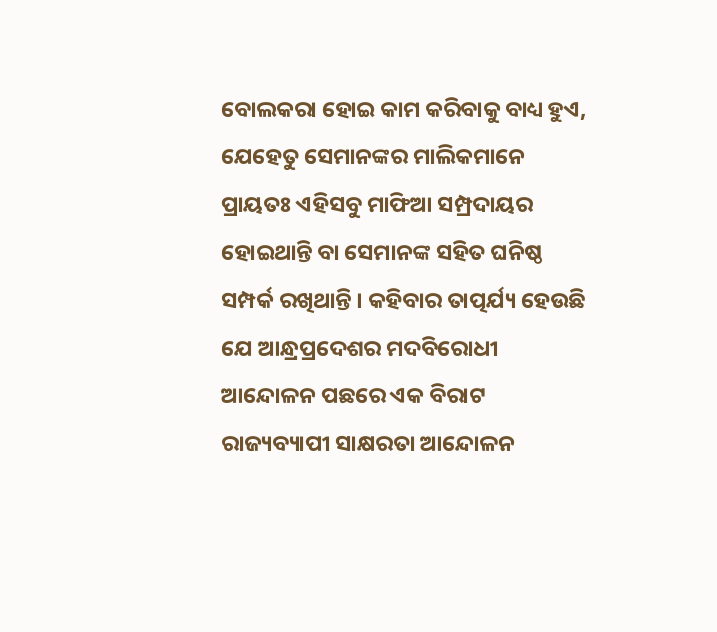ବୋଲକରା ହୋଇ କାମ କରିବାକୁ ବାଧ୍ୟ ହୁଏ, ଯେହେତୁ ସେମାନଙ୍କର ମାଲିକମାନେ ପ୍ରାୟତଃ ଏହିସବୁ ମାଫିଆ ସମ୍ପ୍ରଦାୟର ହୋଇଥାନ୍ତି ବା ସେମାନଙ୍କ ସହିତ ଘନିଷ୍ଠ ସମ୍ପର୍କ ରଖିଥାନ୍ତି । କହିବାର ତାତ୍ପର୍ଯ୍ୟ ହେଉଛି ଯେ ଆନ୍ଧ୍ରପ୍ରଦେଶର ମଦବିରୋଧୀ ଆନ୍ଦୋଳନ ପଛରେ ଏକ ବିରାଟ ରାଜ୍ୟବ୍ୟାପୀ ସାକ୍ଷରତା ଆନ୍ଦୋଳନ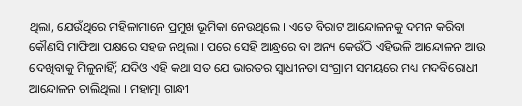ଥିଲା, ଯେଉଁଥିରେ ମହିଳାମାନେ ପ୍ରମୁଖ ଭୂମିକା ନେଉଥିଲେ । ଏତେ ବିରାଟ ଆନ୍ଦୋଳନକୁ ଦମନ କରିବା କୌଣସି ମାଫିଆ ପକ୍ଷରେ ସହଜ ନଥିଲା । ପରେ ସେହି ଆନ୍ଧ୍ରରେ ବା ଅନ୍ୟ କେଉଁଠି ଏହିଭଳି ଆନ୍ଦୋଳନ ଆଉ ଦେଖିବାକୁ ମିଳୁନାହିଁ; ଯଦିଓ ଏହି କଥା ସତ ଯେ ଭାରତର ସ୍ୱାଧୀନତା ସଂଗ୍ରାମ ସମୟରେ ମଧ୍ୟ ମଦବିରୋଧୀ ଆନ୍ଦୋଳନ ଚାଲିଥିଲା । ମହାତ୍ମା ଗାନ୍ଧୀ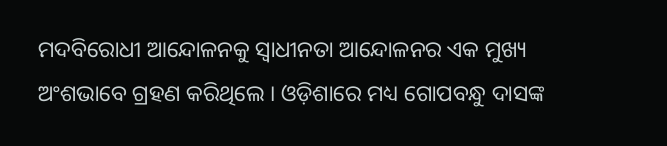ମଦବିରୋଧୀ ଆନ୍ଦୋଳନକୁ ସ୍ୱାଧୀନତା ଆନ୍ଦୋଳନର ଏକ ମୁଖ୍ୟ ଅଂଶଭାବେ ଗ୍ରହଣ କରିଥିଲେ । ଓଡ଼ିଶାରେ ମଧ୍ୟ ଗୋପବନ୍ଧୁ ଦାସଙ୍କ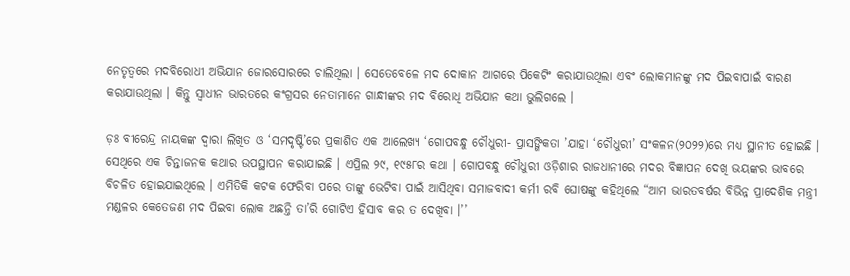ନେତୃତ୍ୱରେ ମଦବିରୋଧୀ ଅଭିଯାନ ଜୋରସୋରରେ ଚାଲିଥିଲା । ସେତେବେଳେ ମଦ ଦୋକାନ ଆଗରେ ପିକେଟିଂ କରାଯାଉଥିଲା ଏବଂ ଲୋକମାନଙ୍କୁ ମଦ ପିଇବାପାଇଁ ବାରଣ କରାଯାଉଥିଲା । କିନ୍ତୁ ସ୍ୱାଧୀନ ଭାରତରେ କଂଗ୍ରସର ନେତାମାନେ ଗାନ୍ଧୀଙ୍କର ମଦ ବିରୋଧି ଅଭିଯାନ କଥା ଭୁଲିଗଲେ ।

ଡ଼ଃ ବୀରେନ୍ଦ୍ର ନାୟକଙ୍କ ଦ୍ୱାରା ଲିଖିତ ଓ ‘ସମଦୃଷ୍ଟି’ରେ ପ୍ରକାଶିତ ଏକ ଆଲେଖ୍ୟ ‘ଗୋପବନ୍ଧୁ ଚୌଧୁରୀ- ପ୍ରାସଙ୍ଗିକତା ’ଯାହା ‘ଚୌଧୁରୀ’ ସଂକଳନ(୨୦୨୨)ରେ ମଧ୍ୟ ସ୍ଥାନୀତ ହୋଇଛି । ସେଥିରେ ଏକ ଚିନ୍ତାଜନକ କଥାର ଉପସ୍ଥାପନ କରାଯାଇଛି । ଏପ୍ରିଲ ୨୯, ୧୯୫୮ର କଥା । ଗୋପବନ୍ଧୁ ଚୌଧୁରୀ ଓଡ଼ିଶାର ରାଜଧାନୀରେ ମଦର ବିଜ୍ଞାପନ ଦେଖି ଭୟଙ୍କର ଭାବରେ ବିଚଳିତ ହୋଇଯାଇଥିଲେ । ଏମିତିକି କଟକ ଫେରିବା ପରେ ତାଙ୍କୁ ଭେଟିବା ପାଇଁ ଆସିଥିବା ସମାଜବାଦୀ କର୍ମୀ ରବି ଘୋଷଙ୍କୁ କହିଥିଲେ “ଆମ ଭାରତବର୍ଷର ବିଭିନ୍ନ ପ୍ରାଦେଶିକ ମନ୍ତ୍ରୀ ମଣ୍ଡଳର କେତେଜଣ ମଦ ପିଇବା ଲୋକ ଅଛନ୍ତି ତା’ରି ଗୋଟିଏ ହିସାବ କର ତ ଦେଖିବା ।’’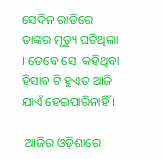ସେଦିନ ରାତିରେ ତାଙ୍କର ମୃତ୍ୟୁ ଘଟିଥିଲା । ତେବେ ସେ  କହିଥିବା ହିସାବ ଟି ହୁଏତ ଆଜି ଯାଏଁ ହେଇପାରିନାହିଁ ।

 ଆଜିର ଓଡ଼ିଶାରେ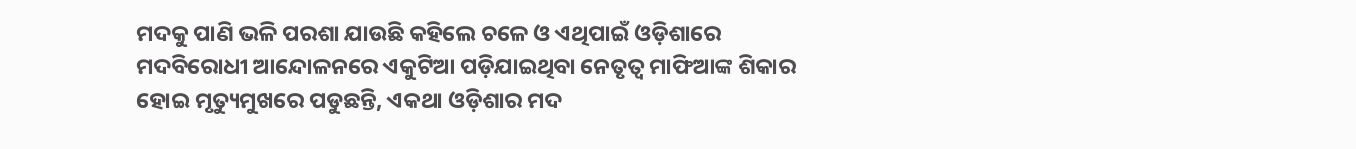ମଦକୁ ପାଣି ଭଳି ପରଶା ଯାଉଛି କହିଲେ ଚଳେ ଓ ଏଥିପାଇଁ ଓଡ଼ିଶାରେ ମଦବିରୋଧୀ ଆନ୍ଦୋଳନରେ ଏକୁଟିଆ ପଡ଼ିଯାଇଥିବା ନେତୃତ୍ୱ ମାଫିଆଙ୍କ ଶିକାର ହୋଇ ମୃତ୍ୟୁମୁଖରେ ପଡୁଛନ୍ତି, ଏକଥା ଓଡ଼ିଶାର ମଦ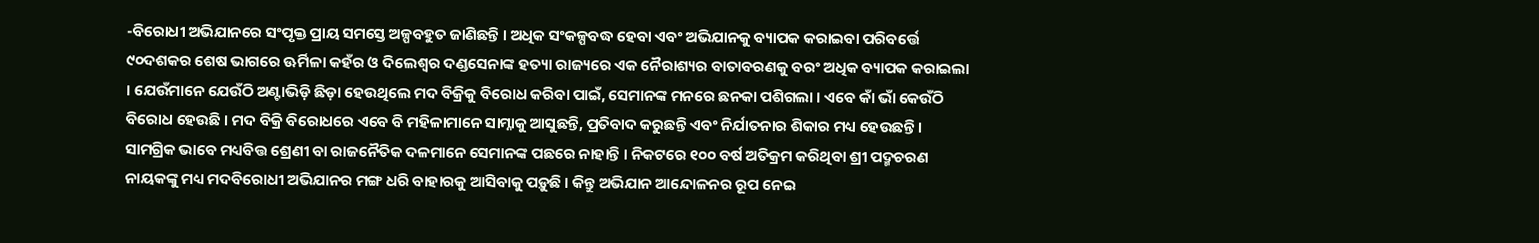-ବିରୋଧୀ ଅଭିଯାନରେ ସଂପୃକ୍ତ ପ୍ରାୟ ସମସ୍ତେ ଅଳ୍ପବହୁତ ଜାଣିଛନ୍ତି । ଅଧିକ ସଂକଳ୍ପବଦ୍ଧ ହେବା ଏବଂ ଅଭିଯାନକୁ ବ୍ୟାପକ କରାଇବା ପରିବର୍ତ୍ତେ ୯୦ଦଶକର ଶେଷ ଭାଗରେ ଊର୍ମିଳା କହଁର ଓ ଦିଲେଶ୍ୱର ଦଣ୍ଡସେନାଙ୍କ ହତ୍ୟା ରାଜ୍ୟରେ ଏକ ନୈରାଶ୍ୟର ବାତାବରଣକୁ ବରଂ ଅଧିକ ବ୍ୟାପକ କରାଇଲା । ଯେଉଁମାନେ ଯେଉଁଠି ଅଣ୍ଟାଭିଡ଼ି ଛିଡ଼ା ହେଉଥିଲେ ମଦ ବିକ୍ରିକୁ ବିରୋଧ କରିବା ପାଇଁ, ସେମାନଙ୍କ ମନରେ ଛନକା ପଶିଗଲା । ଏବେ କାଁ ଭାଁ କେଉଁଠି ବିରୋଧ ହେଉଛି । ମଦ ବିକ୍ରି ବିରୋଧରେ ଏବେ ବି ମହିଳାମାନେ ସାମ୍ନାକୁ ଆସୁଛନ୍ତି, ପ୍ରତିବାଦ କରୁଛନ୍ତି ଏବଂ ନିର୍ଯାତନାର ଶିକାର ମଧ୍ୟ ହେଉଛନ୍ତି । ସାମଗ୍ରିକ ଭାବେ ମଧ୍ୟବିତ୍ତ ଶ୍ରେଣୀ ବା ରାଜନୈତିକ ଦଳମାନେ ସେମାନଙ୍କ ପଛରେ ନାହାନ୍ତି । ନିକଟରେ ୧୦୦ ବର୍ଷ ଅତିକ୍ରମ କରିଥିବା ଶ୍ରୀ ପଦ୍ମଚରଣ ନାୟକଙ୍କୁ ମଧ୍ୟ ମଦବିରୋଧୀ ଅଭିଯାନର ମଙ୍ଗ ଧରି ବାହାରକୁ ଆସିବାକୁ ପଡ଼ୁଛି । କିନ୍ତୁ ଅଭିଯାନ ଆନ୍ଦୋଳନର ରୂପ ନେଇ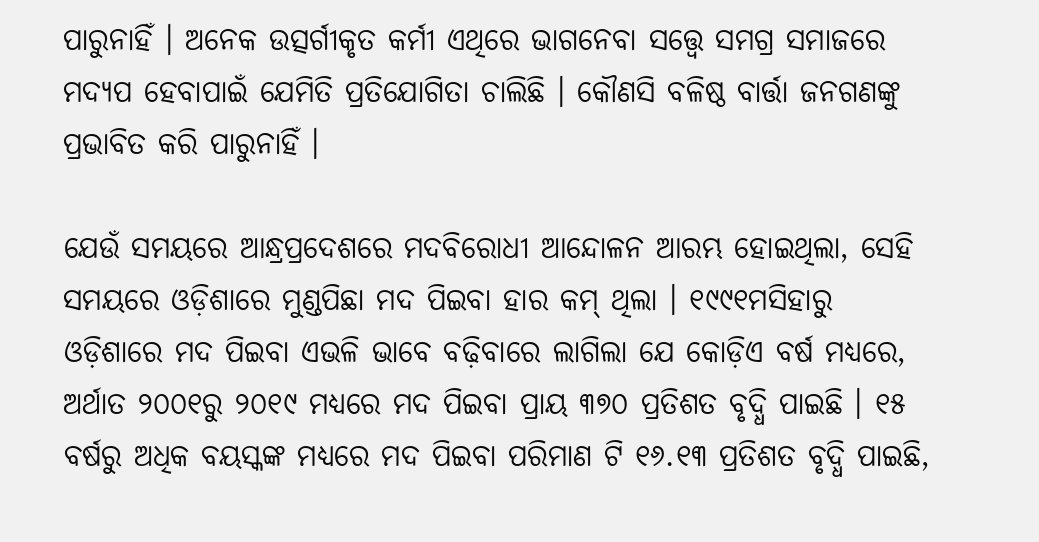ପାରୁନାହିଁ । ଅନେକ ଉତ୍ସର୍ଗୀକୃତ କର୍ମୀ ଏଥିରେ ଭାଗନେବା ସତ୍ତ୍ୱେ ସମଗ୍ର ସମାଜରେ ମଦ୍ୟପ ହେବାପାଇଁ ଯେମିତି ପ୍ରତିଯୋଗିତା ଚାଲିଛି । କୌଣସି ବଳିଷ୍ଠ ବାର୍ତ୍ତା ଜନଗଣଙ୍କୁ ପ୍ରଭାବିତ କରି ପାରୁନାହିଁ ।

ଯେଉଁ ସମୟରେ ଆନ୍ଧ୍ରପ୍ରଦେଶରେ ମଦବିରୋଧୀ ଆନ୍ଦୋଳନ ଆରମ୍ଭ ହୋଇଥିଲା, ସେହି ସମୟରେ ଓଡ଼ିଶାରେ ମୁଣ୍ଡପିଛା ମଦ ପିଇବା ହାର କମ୍ ଥିଲା । ୧୯୯୧ମସିହାରୁ ଓଡ଼ିଶାରେ ମଦ ପିଇବା ଏଭଳି ଭାବେ ବଢ଼ିବାରେ ଲାଗିଲା ଯେ କୋଡ଼ିଏ ବର୍ଷ ମଧ୍ୟରେ, ଅର୍ଥାତ ୨୦୦୧ରୁ ୨୦୧୯ ମଧ୍ୟରେ ମଦ ପିଇବା ପ୍ରାୟ ୩୭୦ ପ୍ରତିଶତ ବୃଦ୍ଧି ପାଇଛି । ୧୫ ବର୍ଷରୁ ଅଧିକ ବୟସ୍କଙ୍କ ମଧ୍ୟରେ ମଦ ପିଇବା ପରିମାଣ ଟି ୧୬.୧୩ ପ୍ରତିଶତ ବୃଦ୍ଧି ପାଇଛି,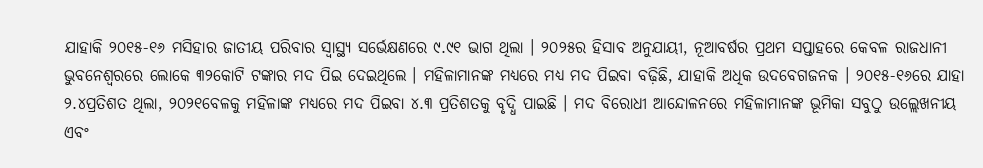ଯାହାକି ୨୦୧୫-୧୬ ମସିହାର ଜାତୀୟ ପରିବାର ସ୍ୱାସ୍ଥ୍ୟ ସର୍ଭେକ୍ଷଣରେ ୯.୯୧ ଭାଗ ଥିଲା । ୨୦୨୫ର ହିସାବ ଅନୁଯାୟୀ, ନୂଆବର୍ଷର ପ୍ରଥମ ସପ୍ତାହରେ କେବଳ ରାଜଧାନୀ ଭୁବନେଶ୍ୱରରେ ଲୋକେ ୩୨କୋଟି ଟଙ୍କାର ମଦ ପିଇ ଦେଇଥିଲେ । ମହିଳାମାନଙ୍କ ମଧ୍ୟରେ ମଧ୍ୟ ମଦ ପିଇବା ବଢ଼ିଛି, ଯାହାକି ଅଧିକ ଉଦବେଗଜନକ । ୨୦୧୫-୧୬ରେ ଯାହା ୨.୪ପ୍ରତିଶତ ଥିଲା, ୨୦୨୧ବେଳକୁ ମହିଳାଙ୍କ ମଧ୍ୟରେ ମଦ ପିଇବା ୪.୩ ପ୍ରତିଶତକୁ ବୃଦ୍ଧି ପାଇଛି । ମଦ ବିରୋଧୀ ଆନ୍ଦୋଳନରେ ମହିଳାମାନଙ୍କ ଭୂମିକା ସବୁଠୁ ଉଲ୍ଲେଖନୀୟ ଏବଂ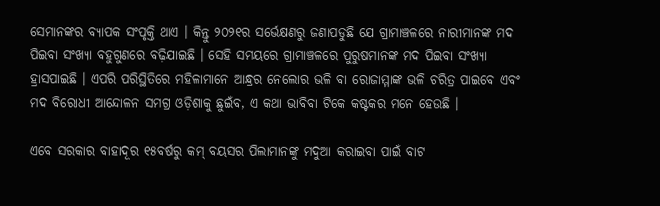ସେମାନଙ୍କର ବ୍ୟାପକ ସଂପୃକ୍ତି ଥାଏ । କିନ୍ତୁ ୨୦୨୧ର ସର୍ଭେକ୍ଷଣରୁ ଜଣାପଡୁଛି ଯେ ଗ୍ରାମାଞ୍ଚଳରେ ନାରୀମାନଙ୍କ ମଦ ପିଇବା ସଂଖ୍ୟା ବହୁଗୁଣରେ ବଢ଼ିଯାଇଛି । ସେହି ସମୟରେ ଗ୍ରାମାଞ୍ଚଳରେ ପୁରୁଷମାନଙ୍କ ମଦ ପିଇବା ସଂଖ୍ୟା ହ୍ରାସପାଇଛି । ଏପରି ପରିସ୍ଥିତିରେ ମହିଳାମାନେ ଆନ୍ଧ୍ରର ନେଲୋର ଭଳି ବା ରୋଜାମ୍ମାଙ୍କ ଭଳି ଚରିତ୍ର ପାଇବେ ଏବଂ ମଦ ବିରୋଧୀ ଆନ୍ଦୋଳନ ସମଗ୍ର ଓଡ଼ିଶାକୁ ଛୁଇଁବ, ଏ କଥା ଭାବିବା ଟିକେ କଷ୍ଟକର ମନେ ହେଉଛି ।

ଏବେ ସରକାର ବାହାଦୂର ୧୫ବର୍ଷରୁ କମ୍ ବୟସର ପିଲାମାନଙ୍କୁ ମଦୁଆ କରାଇବା ପାଇଁ ବାଟ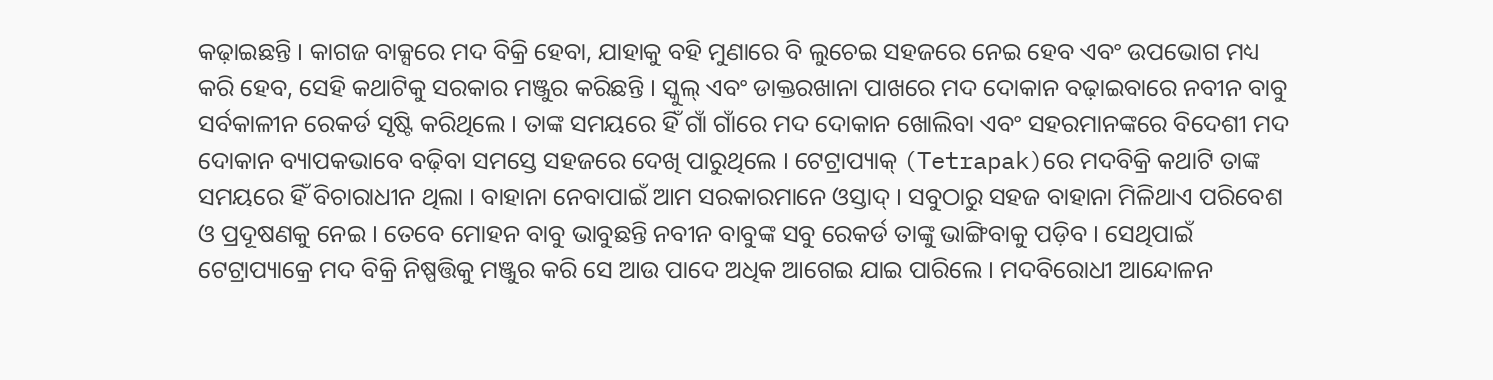କଢ଼ାଇଛନ୍ତି । କାଗଜ ବାକ୍ସରେ ମଦ ବିକ୍ରି ହେବା, ଯାହାକୁ ବହି ମୁଣାରେ ବି ଲୁଚେଇ ସହଜରେ ନେଇ ହେବ ଏବଂ ଉପଭୋଗ ମଧ୍ୟ କରି ହେବ, ସେହି କଥାଟିକୁ ସରକାର ମଞ୍ଜୁର କରିଛନ୍ତି । ସ୍କୁଲ୍ ଏବଂ ଡାକ୍ତରଖାନା ପାଖରେ ମଦ ଦୋକାନ ବଢ଼ାଇବାରେ ନବୀନ ବାବୁ ସର୍ବକାଳୀନ ରେକର୍ଡ ସୃଷ୍ଟି କରିଥିଲେ । ତାଙ୍କ ସମୟରେ ହିଁ ଗାଁ ଗାଁରେ ମଦ ଦୋକାନ ଖୋଲିବା ଏବଂ ସହରମାନଙ୍କରେ ବିଦେଶୀ ମଦ ଦୋକାନ ବ୍ୟାପକଭାବେ ବଢ଼ିବା ସମସ୍ତେ ସହଜରେ ଦେଖି ପାରୁଥିଲେ । ଟେଟ୍ରାପ୍ୟାକ୍ (Tetrapak)ରେ ମଦବିକ୍ରି କଥାଟି ତାଙ୍କ ସମୟରେ ହିଁ ବିଚାରାଧୀନ ଥିଲା । ବାହାନା ନେବାପାଇଁ ଆମ ସରକାରମାନେ ଓସ୍ତାଦ୍ । ସବୁଠାରୁ ସହଜ ବାହାନା ମିଳିଥାଏ ପରିବେଶ ଓ ପ୍ରଦୂଷଣକୁ ନେଇ । ତେବେ ମୋହନ ବାବୁ ଭାବୁଛନ୍ତି ନବୀନ ବାବୁଙ୍କ ସବୁ ରେକର୍ଡ ତାଙ୍କୁ ଭାଙ୍ଗିବାକୁ ପଡ଼ିବ । ସେଥିପାଇଁ ଟେଟ୍ରାପ୍ୟାକ୍ରେ ମଦ ବିକ୍ରି ନିଷ୍ପତ୍ତିକୁ ମଞ୍ଜୁର କରି ସେ ଆଉ ପାଦେ ଅଧିକ ଆଗେଇ ଯାଇ ପାରିଲେ । ମଦବିରୋଧୀ ଆନ୍ଦୋଳନ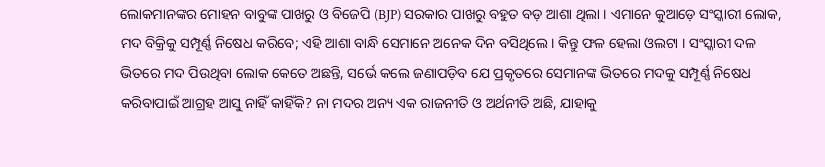ଲୋକମାନଙ୍କର ମୋହନ ବାବୁଙ୍କ ପାଖରୁ ଓ ବିଜେପି (BJP) ସରକାର ପାଖରୁ ବହୁତ ବଡ଼ ଆଶା ଥିଲା । ଏମାନେ କୁଆଡ଼େ ସଂସ୍କାରୀ ଲୋକ, ମଦ ବିକ୍ରିକୁ ସମ୍ପୂର୍ଣ୍ଣ ନିଷେଧ କରିବେ; ଏହି ଆଶା ବାନ୍ଧି ସେମାନେ ଅନେକ ଦିନ ବସିଥିଲେ । କିନ୍ତୁ ଫଳ ହେଲା ଓଲଟା । ସଂସ୍କାରୀ ଦଳ ଭିତରେ ମଦ ପିଉଥିବା ଲୋକ କେତେ ଅଛନ୍ତି, ସର୍ଭେ କଲେ ଜଣାପଡ଼ିବ ଯେ ପ୍ରକୃତରେ ସେମାନଙ୍କ ଭିତରେ ମଦକୁ ସମ୍ପୂର୍ଣ୍ଣ ନିଷେଧ କରିବାପାଇଁ ଆଗ୍ରହ ଆସୁ ନାହିଁ କାହିଁକି? ନା ମଦର ଅନ୍ୟ ଏକ ରାଜନୀତି ଓ ଅର୍ଥନୀତି ଅଛି, ଯାହାକୁ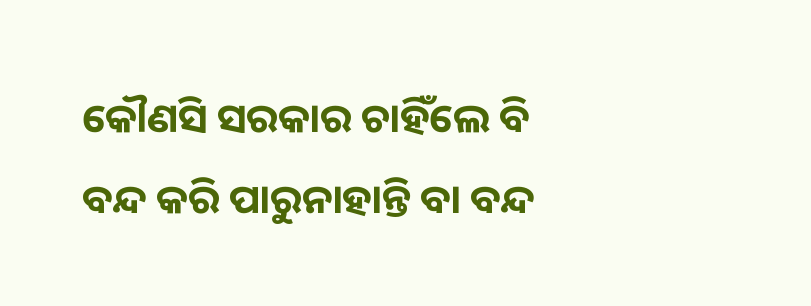କୌଣସି ସରକାର ଚାହିଁଲେ ବି ବନ୍ଦ କରି ପାରୁନାହାନ୍ତି ବା ବନ୍ଦ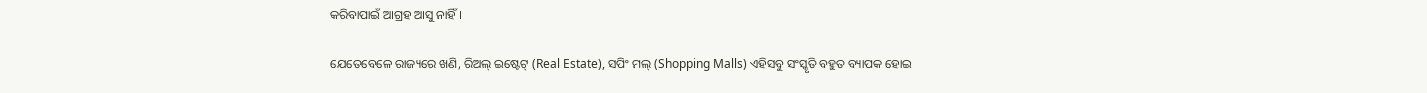କରିବାପାଇଁ ଆଗ୍ରହ ଆସୁ ନାହିଁ ।

ଯେତେବେଳେ ରାଜ୍ୟରେ ଖଣି, ରିଅଲ୍ ଇଷ୍ଟେଟ୍ (Real Estate), ସପିଂ ମଲ୍ (Shopping Malls) ଏହିସବୁ ସଂସ୍କୃତି ବହୁତ ବ୍ୟାପକ ହୋଇ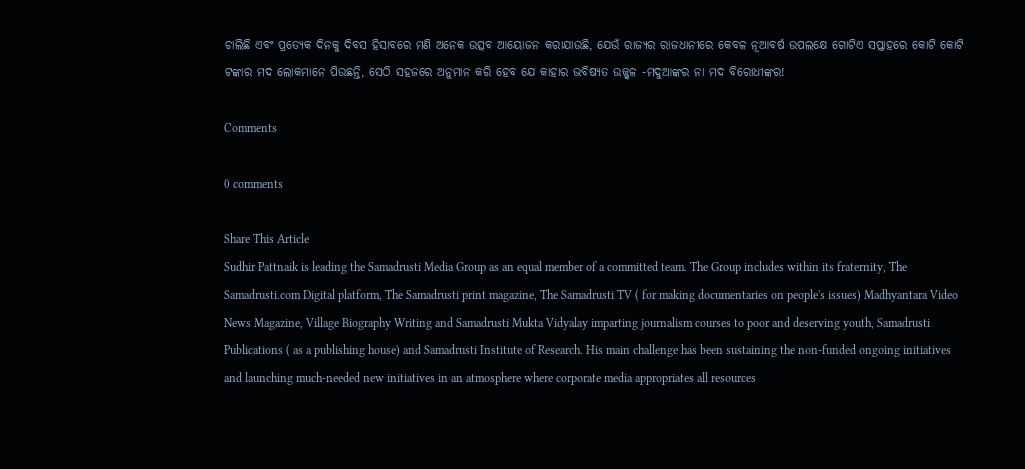ଚାଲିଛି ଏବଂ ପ୍ରତ୍ୟେକ ଦିନକୁ ଦିବସ ହିସାବରେ ମଣି ଅନେକ ଉତ୍ସବ ଆୟୋଜନ କରାଯାଉଛି, ଯେଉଁ ରାଜ୍ୟର ରାଜଧାନୀରେ କେବଳ ନୂଆବର୍ଷ ଉପଲକ୍ଷେ ଗୋଟିଏ ସପ୍ତାହରେ କୋଟି କୋଟି ଟଙ୍କାର ମଦ ଲୋକମାନେ ପିଉଛନ୍ତି, ସେଠି ସହଜରେ ଅନୁମାନ କରି ହେବ ଯେ କାହାର ଭବିଷ୍ୟତ ଉଜ୍ଜ୍ୱଳ -ମଦୁଆଙ୍କର ନା ମଦ ବିରୋଧୀଙ୍କର!

Comments

0 comments

Share This Article
Sudhir Pattnaik is leading the Samadrusti Media Group as an equal member of a committed team. The Group includes within its fraternity, The Samadrusti.com Digital platform, The Samadrusti print magazine, The Samadrusti TV ( for making documentaries on people's issues) Madhyantara Video News Magazine, Village Biography Writing and Samadrusti Mukta Vidyalay imparting journalism courses to poor and deserving youth, Samadrusti Publications ( as a publishing house) and Samadrusti Institute of Research. His main challenge has been sustaining the non-funded ongoing initiatives and launching much-needed new initiatives in an atmosphere where corporate media appropriates all resources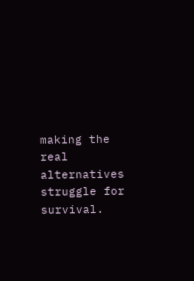making the real alternatives struggle for survival.